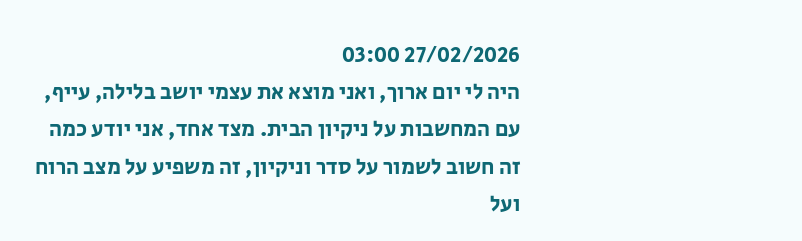27/02/2026 03:00
היה לי יום ארוך, ואני מוצא את עצמי יושב בלילה, עייף, עם המחשבות על ניקיון הבית. מצד אחד, אני יודע כמה זה חשוב לשמור על סדר וניקיון, זה משפיע על מצב הרוח ועל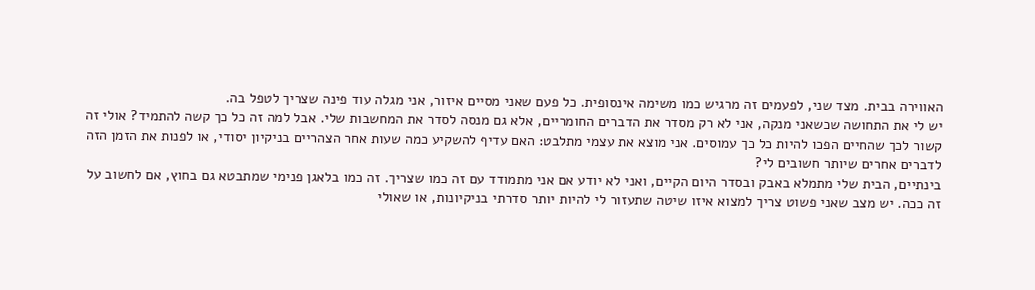האווירה בבית. מצד שני, לפעמים זה מרגיש כמו משימה אינסופית. כל פעם שאני מסיים איזור, אני מגלה עוד פינה שצריך לטפל בה.
יש לי את התחושה שכשאני מנקה, אני לא רק מסדר את הדברים החומריים, אלא גם מנסה לסדר את המחשבות שלי. אבל למה זה כל כך קשה להתמיד? אולי זה קשור לכך שהחיים הפכו להיות כל כך עמוסים. אני מוצא את עצמי מתלבט: האם עדיף להשקיע כמה שעות אחר הצהריים בניקיון יסודי, או לפנות את הזמן הזה לדברים אחרים שיותר חשובים לי?
בינתיים, הבית שלי מתמלא באבק ובסדר היום הקיים, ואני לא יודע אם אני מתמודד עם זה כמו שצריך. זה כמו בלאגן פנימי שמתבטא גם בחוץ, אם לחשוב על זה ככה. יש מצב שאני פשוט צריך למצוא איזו שיטה שתעזור לי להיות יותר סדרתי בניקיונות, או שאולי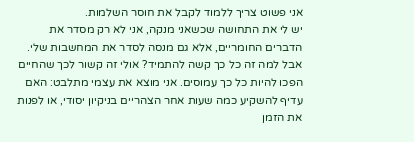אני פשוט צריך ללמוד לקבל את חוסר השלמות.
יש לי את התחושה שכשאני מנקה, אני לא רק מסדר את הדברים החומריים, אלא גם מנסה לסדר את המחשבות שלי. אבל למה זה כל כך קשה להתמיד? אולי זה קשור לכך שהחיים הפכו להיות כל כך עמוסים. אני מוצא את עצמי מתלבט: האם עדיף להשקיע כמה שעות אחר הצהריים בניקיון יסודי, או לפנות את הזמן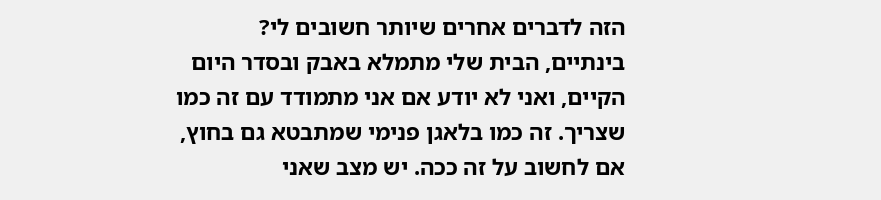הזה לדברים אחרים שיותר חשובים לי?
בינתיים, הבית שלי מתמלא באבק ובסדר היום הקיים, ואני לא יודע אם אני מתמודד עם זה כמו שצריך. זה כמו בלאגן פנימי שמתבטא גם בחוץ, אם לחשוב על זה ככה. יש מצב שאני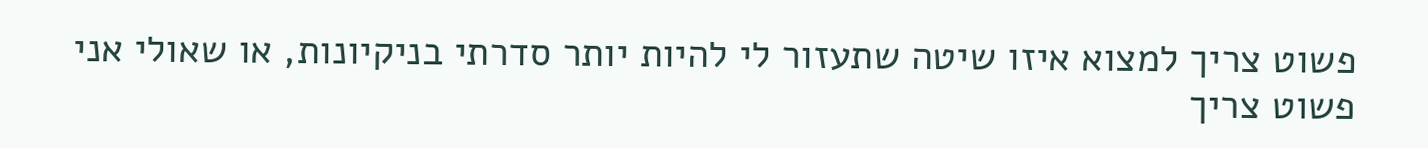פשוט צריך למצוא איזו שיטה שתעזור לי להיות יותר סדרתי בניקיונות, או שאולי אני פשוט צריך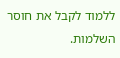ללמוד לקבל את חוסר השלמות.